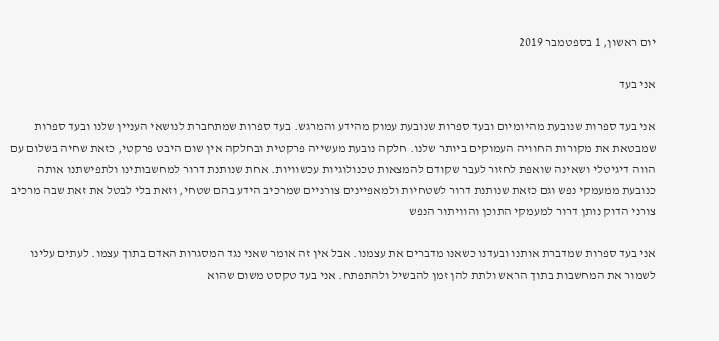יום ראשון, 1 בספטמבר 2019

אני בעד

אני בעד ספרות שנובעת מהיומיום ובעד ספרות שנובעת עמוק מהידע והמרגש. בעד ספרות שמתחברת לנושאי העניין שלנו ובעד ספרות שמבטאת את מקורות החוויה העמוקים ביותר שלנו. חלקה נובעת מעשייה פרקטית ובחלקה אין שום היבט פרקטי, כזאת שחיה בשלום עם הווה דיגיטלי ושאינה שואפת לחזור לעבר שקודם להמצאות טכנולוגיות עכשוויות. אחת שנותנת דרור למחשבותינו ולתפישתנו אותה כנובעת ממעמקי נפש וגם כזאת שנותנת דרור לשטחיות ולמאפיינים צורניים שמרכיב הידע בהם שטחי, וזאת בלי לבטל את זאת שבה מרכיב צורני הדוק נותן דרור למעמקי התוכן והוויתור הנפש

אני בעד ספרות שמדברת אותנו ובעדנו כשאנו מדברים את עצמנו. אבל אין זה אומר שאני נגד המסגרות האדם בתוך עצמו. לעתים עלינו לשמור את המחשבות בתוך הראש ולתת להן זמן להבשיל ולהתפתח. אני בעד טקסט משום שהוא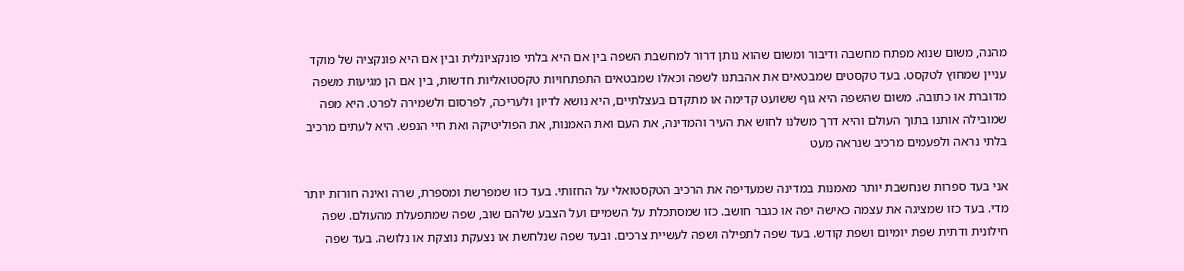מהנה, משום שנוא מפתח מחשבה ודיבור ומשום שהוא נותן דרור למחשבת השפה בין אם היא בלתי פונקציונלית ובין אם היא פונקציה של מוקד עניין שמחוץ לטקסט. בעד טקסטים שמבטאים את אהבתנו לשפה וכאלו שמבטאים התפתחויות טקסטואליות חדשות, בין אם הן מגיעות משפה מדוברת או כתובה. משום שהשפה היא גוף ששועט קדימה או מתקדם בעצלתיים, היא נושא לדיון ולעריכה, לפרסום ולשמירה לפרט. היא מפה שמובילה אותנו בתוך העולם והיא דרך משלנו לחוש את העיר והמדינה, את העם ואת האמנות, את הפוליטיקה ואת חיי הנפש. היא לעתים מרכיב בלתי נראה ולפעמים מרכיב שנראה מעט

אני בעד ספרות שנחשבת יותר מאמנות במדינה שמעדיפה את הרכיב הטקסטואלי על החזותי. בעד כזו שמפרשת ומספרת, שרה ואינה חורזת יותר מדי. בעד כזו שמציגה את עצמה כאישה יפה או כגבר חושב. כזו שמסתכלת על השמיים ועל הצבע שלהם שוב, שפה שמתפעלת מהעולם. שפה חילונית ודתית שפת יומיום ושפת קודש. בעד שפה לתפילה ושפה לעשיית צרכים. ובעד שפה שנלחשת או נצעקת נוצקת או נלושה. בעד שפה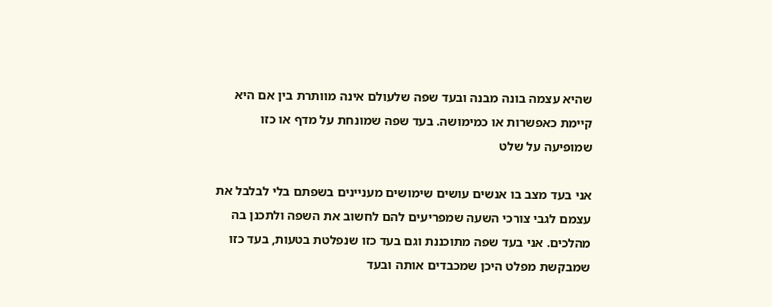שהיא עצמה בונה מבנה ובעד שפה שלעולם אינה מוותרת בין אם היא קיימת כאפשרות או כמימושה. בעד שפה שמונחת על מדף או כזו שמופיעה על שלט

אני בעד מצב בו אנשים עושים שימושים מעניינים בשפתם בלי לבלבל את עצמם לגבי צורכי השעה שמפריעים להם לחשוב את השפה ולתכנן בה מהלכים. אני בעד שפה מתוכננת וגם בעד כזו שנפלטת בטעות, בעד כזו שמבקשת מפלט היכן שמכבדים אותה ובעד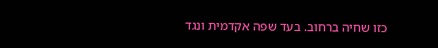כזו שחיה ברחוב. בעד שפה אקדמית ונגד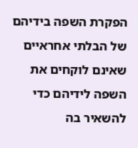הפקרת השפה בידיהם של הבלתי אחראיים שאינם לוקחים את השפה לידיהם כדי להשאיר בה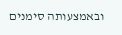ובאמצעותה סימנים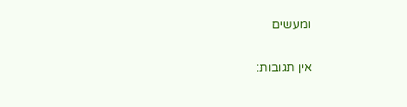ומעשים

אין תגובות: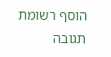הוסף רשומת תגובה